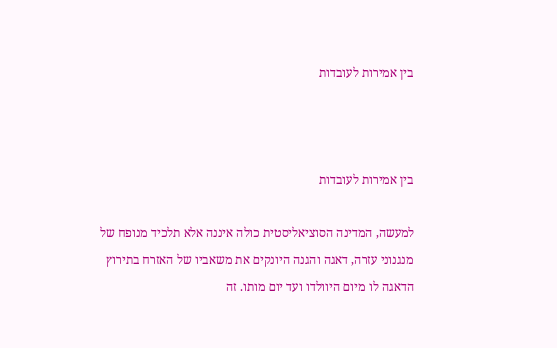בין אמירות לעובדות



בין אמירות לעובדות

למעשה, המדינה הסוציאליסטית כולה איננה אלא תלכיד מנופח של מנגנוני עזרה, דאגה והגנה היונקים את משאביו של האזרח בתירוץ הדאגה לו מיום היוולדו ועד יום מותו. זה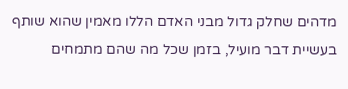מדהים שחלק גדול מבני האדם הללו מאמין שהוא שותף בעשיית דבר מועיל, בזמן שכל מה שהם מתמחים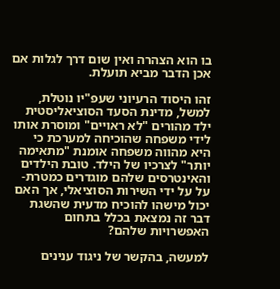בו הוא הצהרה ואין שום דרך לגלות אם אכן הדבר מביא תועלת.

זהו היסוד הרעיוני שעפ"יו נוטלת, למשל, מדינת הסעד הסוציאליסטית ילד מהורים "לא ראויים" ומוסרת אותו לידי משפחה שהוכיחה למערכת כי היא מהווה משפחה אומנת "מתאימה יותר" לצרכיו של הילד. טובת הילדים והאינטרסים שלהם מוגדרים כמטרת-על על ידי השירות הסוציאלי, אך האם יכול מישהו להוכיח מדעית שהשגת דבר זה נמצאת בכלל בתחום האפשרויות שלהם?

למעשה, בהקשר של ניגוד ענינים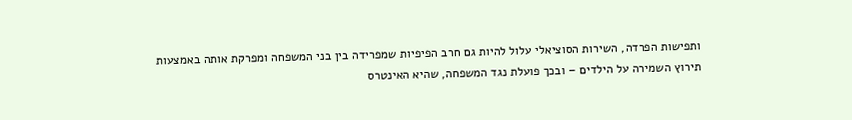ותפישות הפרדה, השירות הסוציאלי עלול להיות גם חרב הפיפיות שמפרידה בין בני המשפחה ומפרקת אותה באמצעות תירוץ השמירה על הילדים – ובכך פועלת נגד המשפחה, שהיא האינטרס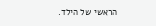הראשי של הילד.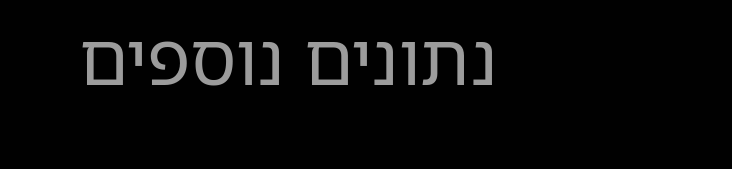נתונים נוספים